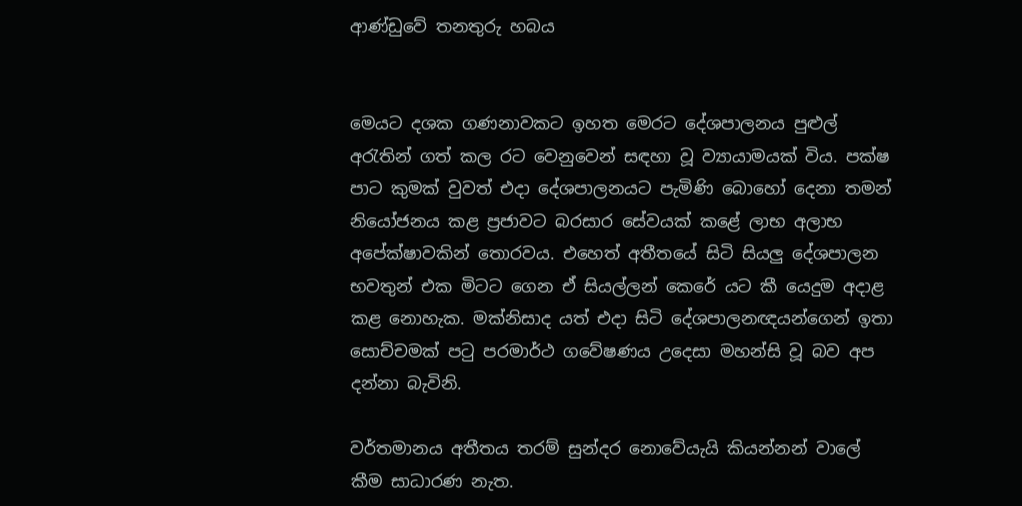ආණ්ඩුවේ තනතුරු හබය


මෙයට දශක ගණනාවකට ඉහත මෙරට දේශපාලනය පුළුල් අරැතින් ගත් කල රට වෙනුවෙන් සඳහා වූ ව්‍යායාමයක් විය. පක්ෂ පාට කුමක් වුවත් එදා දේශපාලනයට පැමිණි බොහෝ දෙනා තමන් නියෝජනය කළ ප්‍රජාවට බරසාර සේවයක් කළේ ලාභ අලාභ අපේක්ෂාවකින් තොරවය. එහෙත් අතීතයේ සිටි සියලු දේශපාලන භවතුන් එක මිටට ගෙන ඒ සියල්ලන් කෙරේ යට කී යෙදුම අදාළ කළ නොහැක. මක්නිසාද යත් එදා සිටි දේශපාලනඥයන්ගෙන් ඉතා සොච්චමක් පටු පරමාර්ථ ගවේෂණය උදෙසා මහන්සි වූ බව අප දන්නා බැවිනි.

වර්තමානය අතීතය තරම් සුන්දර නොවේයැයි කියන්නන් වාලේ කීම සාධාරණ නැත.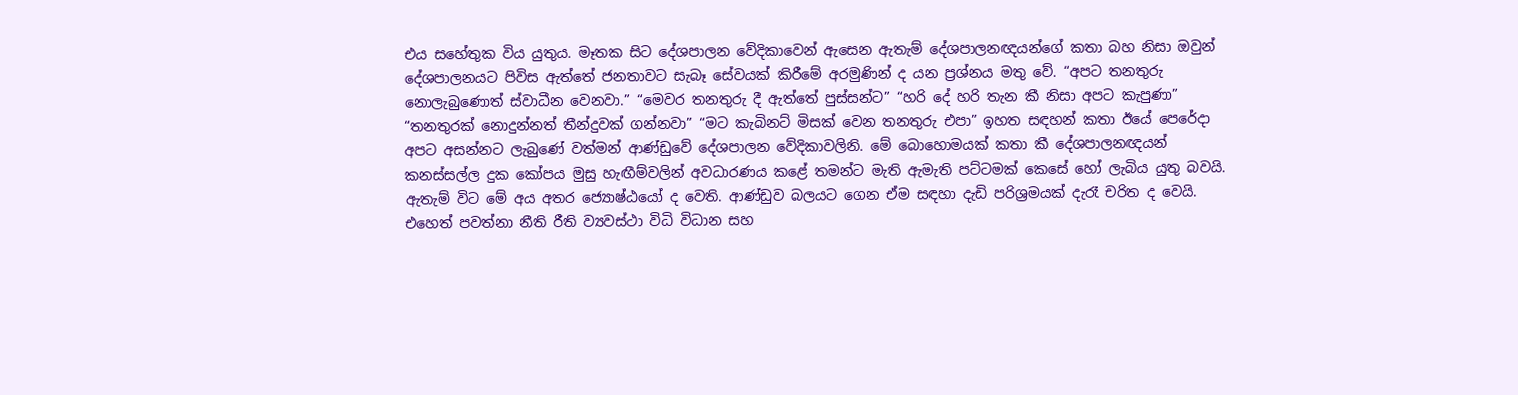එය සහේතුක විය යුතුය. මෑතක සිට දේශපාලන වේදිකාවෙන් ඇසෙන ඇතැම් දේශපාලනඥයන්ගේ කතා බහ නිසා ඔවුන් දේශපාලනයට පිවිස ඇත්තේ ජනතාවට සැබෑ සේවයක් කිරීමේ අරමුණින් ද යන ප්‍රශ්නය මතු වේ. “අපට තනතුරු නොලැබුණොත් ස්වාධීන වෙනවා.” “මෙවර තනතුරු දී ඇත්තේ පුස්සන්ට” “හරි දේ හරි තැන කී නිසා අපට කැපුණා” “තනතුරක් නොදුන්නත් තීන්දුවක් ගන්නවා” “මට කැබිනට් මිසක් වෙන තනතුරු එපා” ඉහත සඳහන් කතා ඊයේ පෙරේදා අපට අසන්නට ලැබුණේ වත්මන් ආණ්ඩුවේ දේශපාලන වේදිකාවලිනි. මේ බොහොමයක් කතා කී දේශපාලනඥයන් කනස්සල්ල දුක කෝපය මුසු හැඟීම්වලින් අවධාරණය කළේ තමන්ට මැති ඇමැති පට්ටමක් කෙසේ හෝ ලැබිය යුතු බවයි. ඇතැම් විට මේ අය අතර ජ්‍යොෂ්ඨයෝ ද වෙති. ආණ්ඩුව බලයට ගෙන ඒම සඳහා දැඩි පරිශ්‍රමයක් දැරෑ චරිත ද වෙයි. එහෙත් පවත්නා නීති රීති ව්‍යවස්ථා විධි විධාන සහ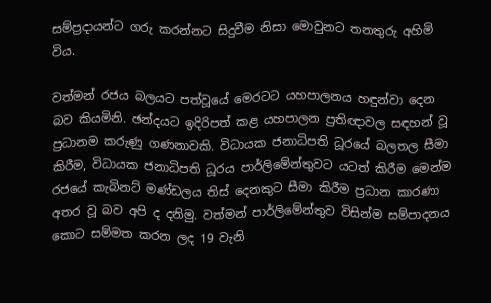සම්ප්‍රදායන්ට ගරු කරන්නට සිදුවීම නිසා මොවුනට තනතුරු අහිමි විය.

වත්මන් රජය බලයට පත්වූයේ මෙරටට යහපාලනය හඳුන්වා දෙන බව කියමිනි. ඡන්දයට ඉදිරිපත් කළ යහපාලන ප්‍රතිඥාවල සඳහන් වූ ප්‍රධානම කරුණු ගණනාවකි. විධායක ජනාධිපති ධූරයේ බලතල සීමා කිරීම, විධායක ජනාධිපති ධූරය පාර්ලිමේන්තුවට යටත් කිරීම මෙන්ම රජයේ කැබිනට් මණ්ඩලය තිස් දෙනකුට සීමා කිරීම ප්‍රධාන කාරණා අතර වූ බව අපි ද දනිමු. වත්මන් පාර්ලිමේන්තුව විසින්ම සම්පාදනය කොට සම්මත කරන ලද 19 වැනි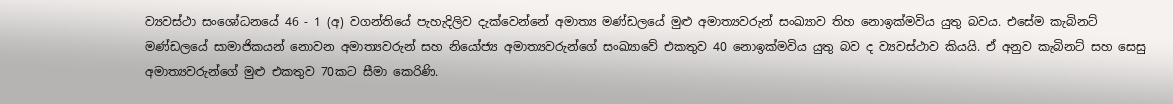ව්‍යවස්ථා සංශෝධනයේ 46 - 1 (අ) වගන්තියේ පැහැදිලිව දැක්වෙන්නේ අමාත්‍ය මණ්ඩලයේ මුළු අමාත්‍යවරුන් සංඛ්‍යාව තිහ නොඉක්මවිය යුතු බවය. එසේම කැබිනට් මණ්ඩලයේ සාමාජිකයන් නොවන අමාත්‍යවරුන් සහ නියෝජ්‍ය අමාත්‍යවරුන්ගේ සංඛ්‍යාවේ එකතුව 40 නොඉක්මවිය යුතු බව ද ව්‍යවස්ථාව කියයි. ඒ අනුව කැබිනට් සහ සෙසු අමාත්‍යවරුන්ගේ මුළු එකතුව 70කට සීමා කෙරිණි.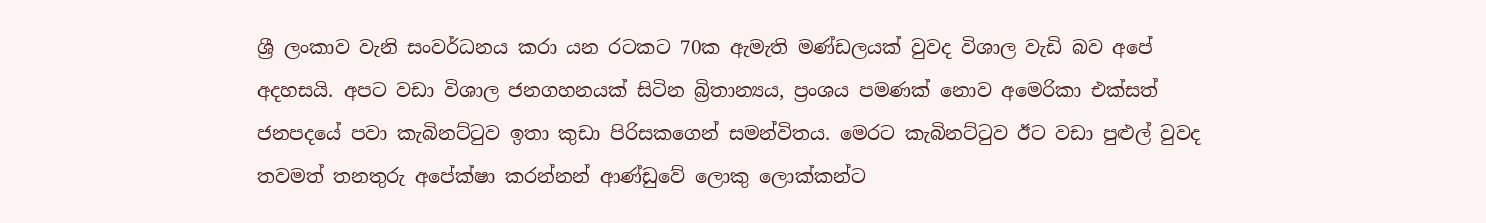ශ්‍රී ලංකාව වැනි සංවර්ධනය කරා යන රටකට 70ක ඇමැති මණ්ඩලයක් වුවද විශාල වැඩි බව අපේ අදහසයි. අපට වඩා විශාල ජනගහනයක් සිටින බ්‍රිතාන්‍යය, ප්‍රංශය පමණක් නොව අමෙරිකා එක්සත් ජනපදයේ පවා කැබිනට්ටුව ඉතා කුඩා පිරිසකගෙන් සමන්විතය. මෙරට කැබිනට්ටුව ඊට වඩා පුළුල් වුවද තවමත් තනතුරු අපේක්ෂා කරන්නන් ආණ්ඩුවේ ලොකු ලොක්කන්ට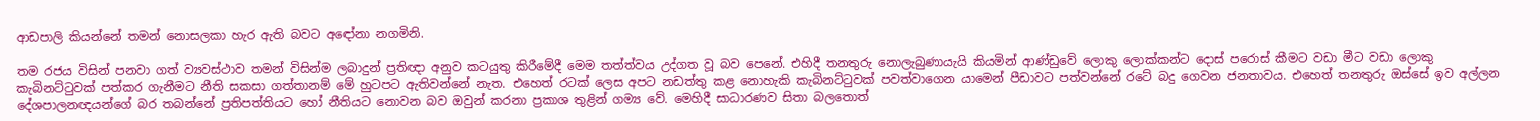ආඩපාලි කියන්නේ තමන් නොසලකා හැර ඇති බවට අඳෝනා නගමිනි.

තම රජය විසින් පනවා ගත් ව්‍යවස්ථාව තමන් විසින්ම ලබාදුන් ප්‍රතිඥා අනුව කටයුතු කිරීමේදී මෙම තත්ත්වය උද්ගත වූ බව පෙනේ. එහිදී තනතුරු නොලැබුණායැයි කියමින් ආණ්ඩුවේ ලොකු ලොක්කන්ට දොස් පරොස් කීමට වඩා මීට වඩා ලොකු කැබිනට්ටුවක් පත්කර ගැනීමට නීති සකසා ගත්තානම් මේ හුටපට ඇතිවන්නේ නැත. එහෙත් රටක් ලෙස අපට නඩත්තු කළ නොහැකි කැබිනට්ටුවක් පවත්වාගෙන යාමෙන් පීඩාවට පත්වන්නේ රටේ බදු ගෙවන ජනතාවය. එහෙත් තනතුරු ඔස්සේ ඉව අල්ලන දේශපාලනඥයන්ගේ බර තබන්නේ ප්‍රතිපත්තියට හෝ නීතියට නොවන බව ඔවුන් කරනා ප්‍රකාශ තුළින් ගම්‍ය වේ. මෙහිදී සාධාරණව සිතා බලතොත්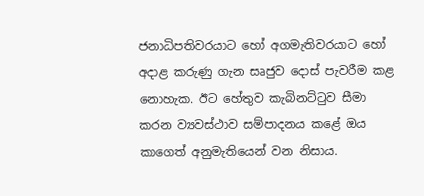ජනාධිපතිවරයාට හෝ අගමැතිවරයාට හෝ අදාළ කරුණු ගැන සෘජුව දොස් පැවරීම කළ නොහැක. ඊට හේතුව කැබිනට්ටුව සීමා කරන ව්‍යවස්ථාව සම්පාදනය කළේ ඔය කාගෙත් අනුමැතියෙන් වන නිසාය.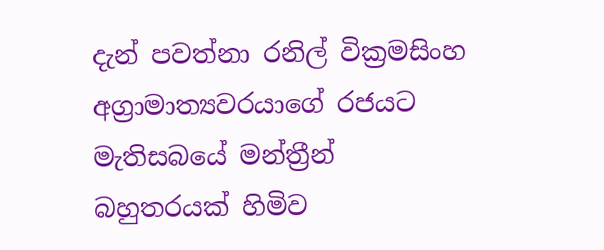දැන් පවත්නා රනිල් වික්‍රමසිංහ අග්‍රාමාත්‍යවරයාගේ රජයට මැතිසබයේ මන්ත්‍රීන් බහුතරයක් හිමිව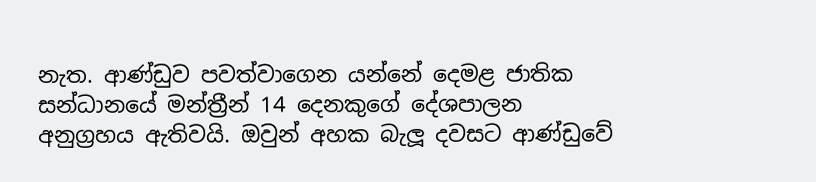නැත. ආණ්ඩුව පවත්වාගෙන යන්නේ දෙමළ ජාතික සන්ධානයේ මන්ත්‍රීන් 14 දෙනකුගේ දේශපාලන අනුග්‍රහය ඇතිවයි. ඔවුන් අහක බැලූ දවසට ආණ්ඩුවේ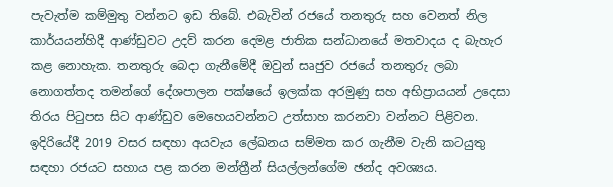පැවැත්ම කම්මුතු වන්නට ඉඩ තිබේ. එබැවින් රජයේ තනතුරු සහ වෙනත් නිල කාර්යයන්හිදී ආණ්ඩුවට උදව් කරන දෙමළ ජාතික සන්ධානයේ මතවාදය ද බැහැර කළ නොහැක. තනතුරු බෙදා ගැනීමේදී ඔවුන් සෘජුව රජයේ තනතුරු ලබා නොගත්තද තමන්ගේ දේශපාලන පක්ෂයේ ඉලක්ක අරමුණු සහ අභිප්‍රායයන් උදෙසා තිරය පිටුපස සිට ආණ්ඩුව මෙහෙයවන්නට උත්සාහ කරනවා වන්නට පිළිවන. ඉදිරියේදී 2019 වසර සඳහා අයවැය ලේඛනය සම්මත කර ගැනීම වැනි කටයුතු සඳහා රජයට සහාය පළ කරන මන්ත්‍රීන් සියල්ලන්ගේම ඡන්ද අවශ්‍යය.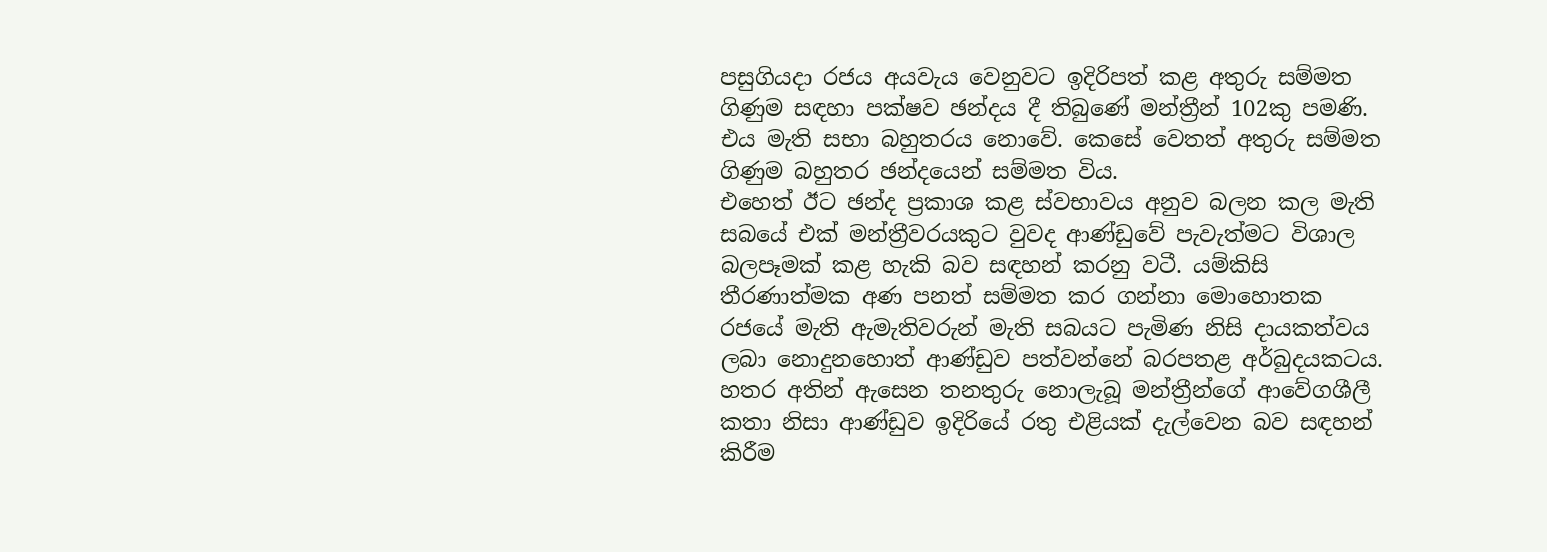පසුගියදා රජය අයවැය වෙනුවට ඉදිරිපත් කළ අතුරු සම්මත ගිණුම සඳහා පක්ෂව ඡන්දය දී තිබුණේ මන්ත්‍රීන් 102කු පමණි. එය මැති සභා බහුතරය නොවේ. කෙසේ වෙතත් අතුරු සම්මත ගිණුම බහුතර ඡන්දයෙන් සම්මත විය.
එහෙත් ඊට ඡන්ද ප්‍රකාශ කළ ස්වභාවය අනුව බලන කල මැති සබයේ එක් මන්ත්‍රීවරයකුට වුවද ආණ්ඩුවේ පැවැත්මට විශාල බලපෑමක් කළ හැකි බව සඳහන් කරනු වටී. යම්කිසි තීරණාත්මක අණ පනත් සම්මත කර ගන්නා මොහොතක රජයේ මැති ඇමැතිවරුන් මැති සබයට පැමිණ නිසි දායකත්වය ලබා නොදුනහොත් ආණ්ඩුව පත්වන්නේ බරපතළ අර්බුදයකටය. හතර අතින් ඇසෙන තනතුරු නොලැබූ මන්ත්‍රීන්ගේ ආවේගශීලී කතා නිසා ආණ්ඩුව ඉදිරියේ රතු එළියක් දැල්වෙන බව සඳහන් කිරීම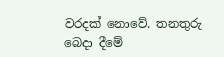වරදක් නොවේ. තනතුරු බෙදා දීමේ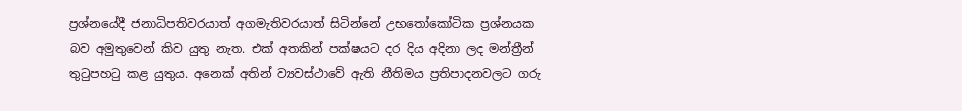ප්‍රශ්නයේදී ජනාධිපතිවරයාත් අගමැතිවරයාත් සිටින්නේ උභතෝකෝටික ප්‍රශ්නයක බව අමුතුවෙන් කිව යුතු නැත. එක් අතකින් පක්ෂයට දර දිය අදිනා ලද මන්ත්‍රීන් තුටුපහටු කළ යුතුය. අනෙක් අතින් ව්‍යවස්ථාවේ ඇති නීතිමය ප්‍රතිපාදනවලට ගරු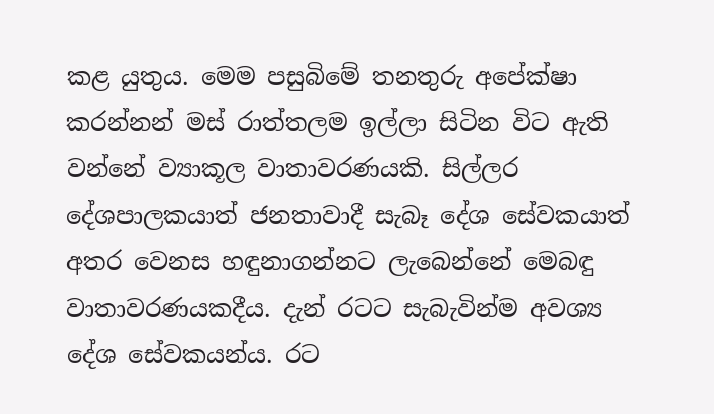කළ යුතුය. මෙම පසුබිමේ තනතුරු අපේක්ෂා කරන්නන් මස් රාත්තලම ඉල්ලා සිටින විට ඇති වන්නේ ව්‍යාකූල වාතාවරණයකි. සිල්ලර දේශපාලකයාත් ජනතාවාදී සැබෑ දේශ සේවකයාත් අතර වෙනස හඳුනාගන්නට ලැබෙන්නේ මෙබඳු වාතාවරණයකදීය. දැන් රටට සැබැවින්ම අවශ්‍ය දේශ සේවකයන්ය. රට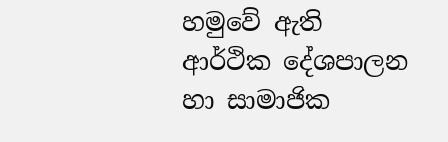හමුවේ ඇති ආර්ථික දේශපාලන හා සාමාජික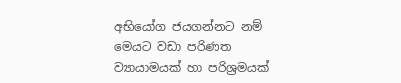අභියෝග ජයගන්නට නම් මෙයට වඩා පරිණත ව්‍යායාමයක් හා පරිශ්‍රමයක්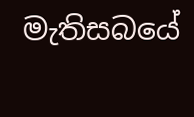මැතිසබයේ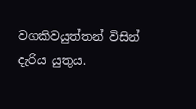වගකිවයුත්තන් විසින් දැරිය යුතුය.